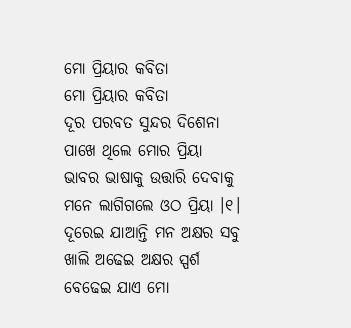ମୋ ପ୍ରିୟାର କବିତା
ମୋ ପ୍ରିୟାର କବିତା
ଦୂର ପରବତ ସୁନ୍ଦର ଦିଶେନା
ପାଖେ ଥିଲେ ମୋର ପ୍ରିୟା
ଭାବର ଭାଷାକୁ ଉତ୍ତାରି ଦେବାକୁ
ମନେ ଲାଗିଗଲେ ଓଠ ପ୍ରିୟା ।୧।
ଦୂରେଇ ଯାଆନ୍ତି ମନ ଅକ୍ଷର ସବୁ
ଖାଲି ଅଢେଇ ଅକ୍ଷର ସ୍ପର୍ଶ
ବେଢେଇ ଯାଏ ମୋ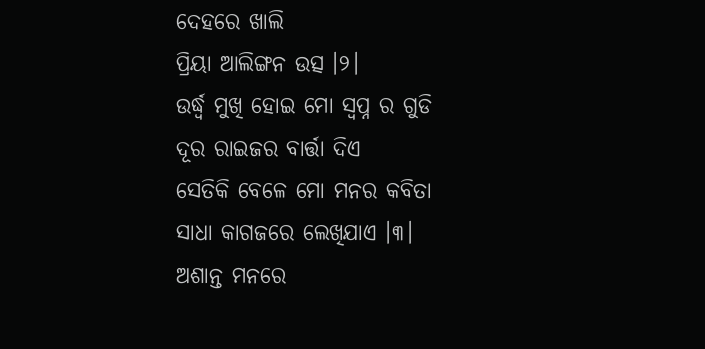ଦେହରେ ଖାଲି
ପ୍ରିୟା ଆଲିଙ୍ଗନ ଉତ୍ସ ।୨।
ଉର୍ଦ୍ଧ୍ବ ମୁଖି ହୋଇ ମୋ ସ୍ବପ୍ନ ର ଗୁଡି
ଦୂର ରାଇଜର ବାର୍ତ୍ତା ଦିଏ
ସେତିକି ବେଳେ ମୋ ମନର କବିତା
ସାଧା କାଗଜରେ ଲେଖିଯାଏ ।୩।
ଅଶାନ୍ତ ମନରେ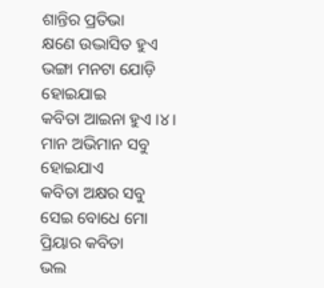ଶାନ୍ତିର ପ୍ରତିଭା
କ୍ଷଣେ ଉଦ୍ଭାସିତ ହୁଏ
ଭଙ୍ଗା ମନଟା ଯୋଡ଼ି ହୋଇଯାଇ
କବିତା ଆଇନା ହୁଏ ।୪।
ମାନ ଅଭିମାନ ସବୁ ହୋଇଯାଏ
କବିତା ଅକ୍ଷର ସବୁ
ସେଇ ବୋଧେ ମୋ ପ୍ରିୟାର କବିତା
ଭଲ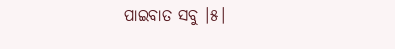ପାଇବାତ ସବୁ ।୫।